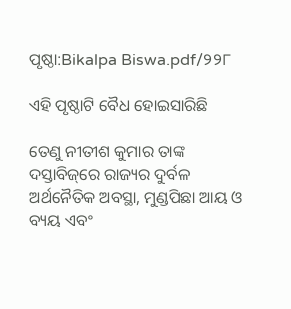ପୃଷ୍ଠା:Bikalpa Biswa.pdf/୨୨୮

ଏହି ପୃଷ୍ଠାଟି ବୈଧ ହୋଇସାରିଛି

ତେଣୁ ନୀତୀଶ କୁମାର ତାଙ୍କ ଦସ୍ତାବିଜ୍‌ରେ ରାଜ୍ୟର ଦୁର୍ବଳ ଅର୍ଥନୈତିକ ଅବସ୍ଥା, ମୁଣ୍ଡପିଛା ଆୟ ଓ ବ୍ୟୟ ଏବଂ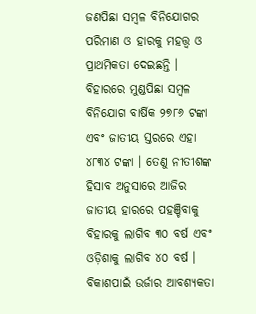ଜଣପିଛା ସମ୍ବଳ ବିନିଯୋଗର ପରିମାଣ ଓ ହାରକୁ ମହତ୍ତ୍ୱ ଓ ପ୍ରାଥମିକତା ଦେଇଛନ୍ତି । ବିହାରରେ ମୁଣ୍ଡପିଛା ସମ୍ବଳ ବିନିଯୋଗ ବାର୍ଷିକ ୨୭୮୬ ଟଙ୍କା ଏବଂ ଜାତୀୟ ସ୍ତରରେ ଏହା ୪୮୩୪ ଟଙ୍କା । ତେଣୁ ନୀତୀଶଙ୍କ ହିସାବ ଅନୁସାରେ ଆଜିର ଜାତୀୟ ହାରରେ ପହଞ୍ଚିବାକୁ ବିହାରକୁ ଲାଗିବ ୩୦ ବର୍ଷ ଏବଂ ଓଡ଼ିଶାକୁ ଲାଗିବ ୪୦ ବର୍ଷ । ବିକାଶପାଇଁ ଉର୍ଜାର ଆବଶ୍ୟକତା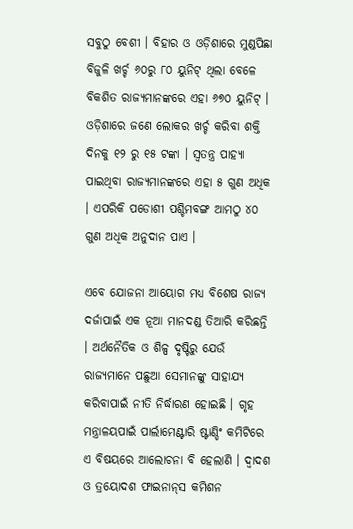ସବୁଠୁ ବେଶୀ । ବିହାର ଓ ଓଡ଼ିଶାରେ ମୁଣ୍ଡପିଛା ବିଜୁଳି ଖର୍ଚ୍ଚ ୬୦ରୁ ୮୦ ୟୁନିଟ୍ ଥିଲା ବେଳେ ବିକଶିତ ରାଜ୍ୟମାନଙ୍କରେ ଏହା ୬୭୦ ୟୁନିଟ୍ । ଓଡ଼ିଶାରେ ଜଣେ ଲୋକର ଖର୍ଚ୍ଚ କରିବା ଶକ୍ତି ଦିନକୁ ୧୨ ରୁ ୧୫ ଟଙ୍କା । ସ୍ୱତନ୍ତ୍ର ପାହ୍ୟା ପାଇଥିବା ରାଜ୍ୟମାନଙ୍କରେ ଏହା ୫ ଗୁଣ ଅଧିକ । ଏପରିକି ପଡୋଶୀ ପଶ୍ଚିମବଙ୍ଗ ଆମଠୁ ୪୦ ଗୁଣ ଅଧିକ ଅନୁଦାନ ପାଏ ।

ଏବେ ଯୋଜନା ଆୟୋଗ ମଧ୍ୟ ବିଶେଷ ରାଜ୍ୟ ଦର୍ଜାପାଇଁ ଏକ ନୂଆ ମାନ‌ଦଣ୍ଡ ତିଆରି କରିଛନ୍ତି । ଅର୍ଥନୈତିକ ଓ ଶିଳ୍ପ ଦୃଷ୍ଟିରୁ ଯେଉଁ ରାଜ୍ୟମାନେ ପଛୁଆ ସେମାନଙ୍କୁ ସାହାଯ୍ୟ କରିବାପାଇଁ ନୀତି ନିର୍ଦ୍ଧାରଣ ହୋଇଛି । ଗୃହ ମନ୍ତ୍ରାଳୟପାଇଁ ପାର୍ଲାମେଣ୍ଟାରି ଷ୍ଟାଣ୍ଡିଂ କମିଟିରେ ଏ ବିଷୟରେ ଆଲୋଚନା ବି ହେଲାଣି । ଦ୍ୱାଦଶ ଓ ତ୍ରୟୋଦଶ ଫାଇନାନ୍‌ସ କମିଶନ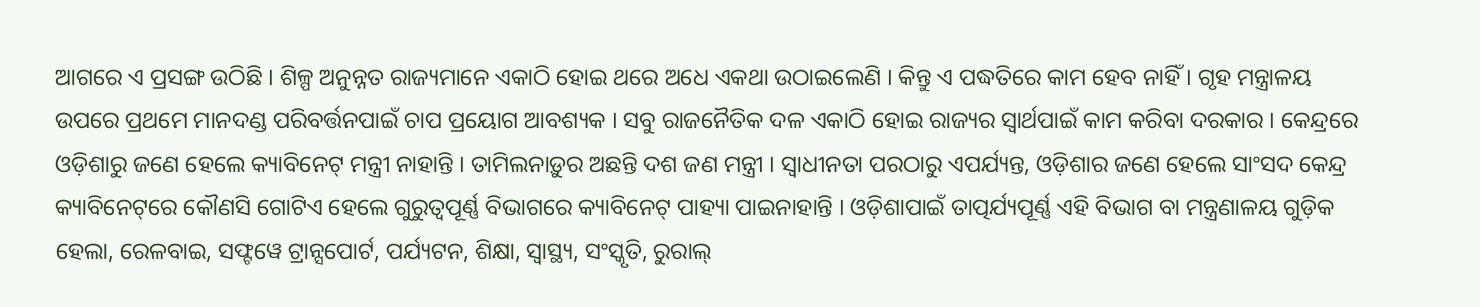ଆଗରେ ଏ ପ୍ରସଙ୍ଗ ଉଠିଛି । ଶିଳ୍ପ ଅନୁନ୍ନତ ରାଜ୍ୟମାନେ ଏକାଠି ହୋଇ ଥରେ ଅଧେ ଏକଥା ଉଠାଇଲେଣି । କିନ୍ତୁ ଏ ପଦ୍ଧତିରେ କାମ ହେବ ନାହିଁ । ଗୃହ ମନ୍ତ୍ରାଳୟ ଉପରେ ପ୍ରଥମେ ମାନ‌ଦଣ୍ଡ ପରିବର୍ତ୍ତନପାଇଁ ଚାପ ପ୍ରୟୋଗ ଆବଶ୍ୟକ । ସବୁ ରାଜନୈତିକ ଦଳ ଏକାଠି ହୋଇ ରାଜ୍ୟର ସ୍ୱାର୍ଥପାଇଁ କାମ କରିବା ଦରକାର । କେନ୍ଦ୍ରରେ ଓଡ଼ିଶାରୁ ଜଣେ ହେଲେ କ୍ୟାବିନେଟ୍ ମନ୍ତ୍ରୀ ନାହାନ୍ତି । ତାମିଲନାଡ଼ୁର ଅଛନ୍ତି ଦଶ ଜଣ ମନ୍ତ୍ରୀ । ସ୍ୱାଧୀନତା ପରଠାରୁ ଏପର୍ଯ୍ୟନ୍ତ, ଓଡ଼ିଶାର ଜଣେ ହେଲେ ସାଂସଦ କେନ୍ଦ୍ର କ୍ୟାବିନେଟ୍‌ରେ କୌଣସି ଗୋଟିଏ ହେଲେ ଗୁରୁତ୍ୱପୂର୍ଣ୍ଣ ବିଭାଗରେ କ୍ୟାବିନେଟ୍ ପାହ୍ୟା ପାଇନାହାନ୍ତି । ଓଡ଼ିଶାପାଇଁ ତାତ୍ପର୍ଯ୍ୟପୂର୍ଣ୍ଣ ଏହି ବିଭାଗ ବା ମନ୍ତ୍ରଣାଳୟ ଗୁଡ଼ିକ ହେଲା, ରେଳବାଇ, ସଫ୍ଟ‌ୱେ ଟ୍ରାନ୍ସପୋର୍ଟ, ପର୍ଯ୍ୟଟନ, ଶିକ୍ଷା, ସ୍ୱାସ୍ଥ୍ୟ, ସଂସ୍କୃତି, ରୁରାଲ୍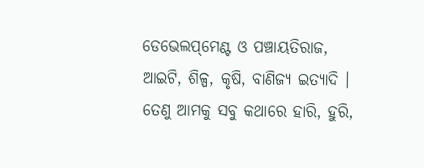ଡେଭେଲପ୍‌ମେଣ୍ଟ ଓ ପଞ୍ଚାୟତିରାଜ, ଆଇଟି, ଶିଳ୍ପ, କୃଷି, ବାଣିଜ୍ୟ ଇତ୍ୟାଦି । ତେଣୁ ଆମକୁ ସବୁ କଥାରେ ହାରି, ହୁରି,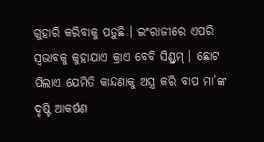ଗୁହାରି କରିବାକୁ ପଡ଼ୁଛି । ଇଂରାଜୀରେ ଏପରି ସ୍ୱଭାବକୁ କୁହାଯାଏ କ୍ରାଏ ବେବି ସିଣ୍ଡ୍ରମ୍ । ଛୋଟ ପିଲାଏ ଯେମିତି କାନ୍ଦଣାକୁ ଅସ୍ତ୍ର କରି ବାପ ମା’ଙ୍କ ଦୃଷ୍ଟି ଆକର୍ଷଣ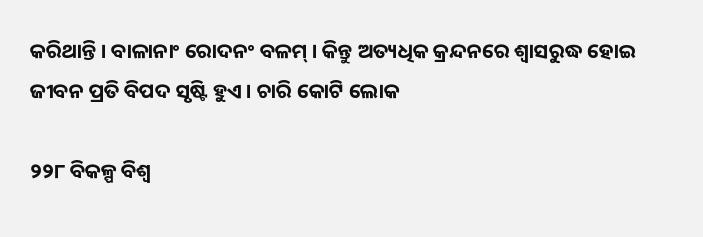କରିଥାନ୍ତି । ବାଳାନାଂ ରୋଦନଂ ବଳମ୍ । କିନ୍ତୁ ଅତ୍ୟଧିକ କ୍ରନ୍ଦନରେ ଶ୍ୱାସରୁଦ୍ଧ ହୋଇ ଜୀବନ ପ୍ରତି ବିପଦ ସୃଷ୍ଟି ହୁଏ । ଚାରି କୋଟି ଲୋକ

୨୨୮ ବିକଳ୍ପ ବିଶ୍ୱ